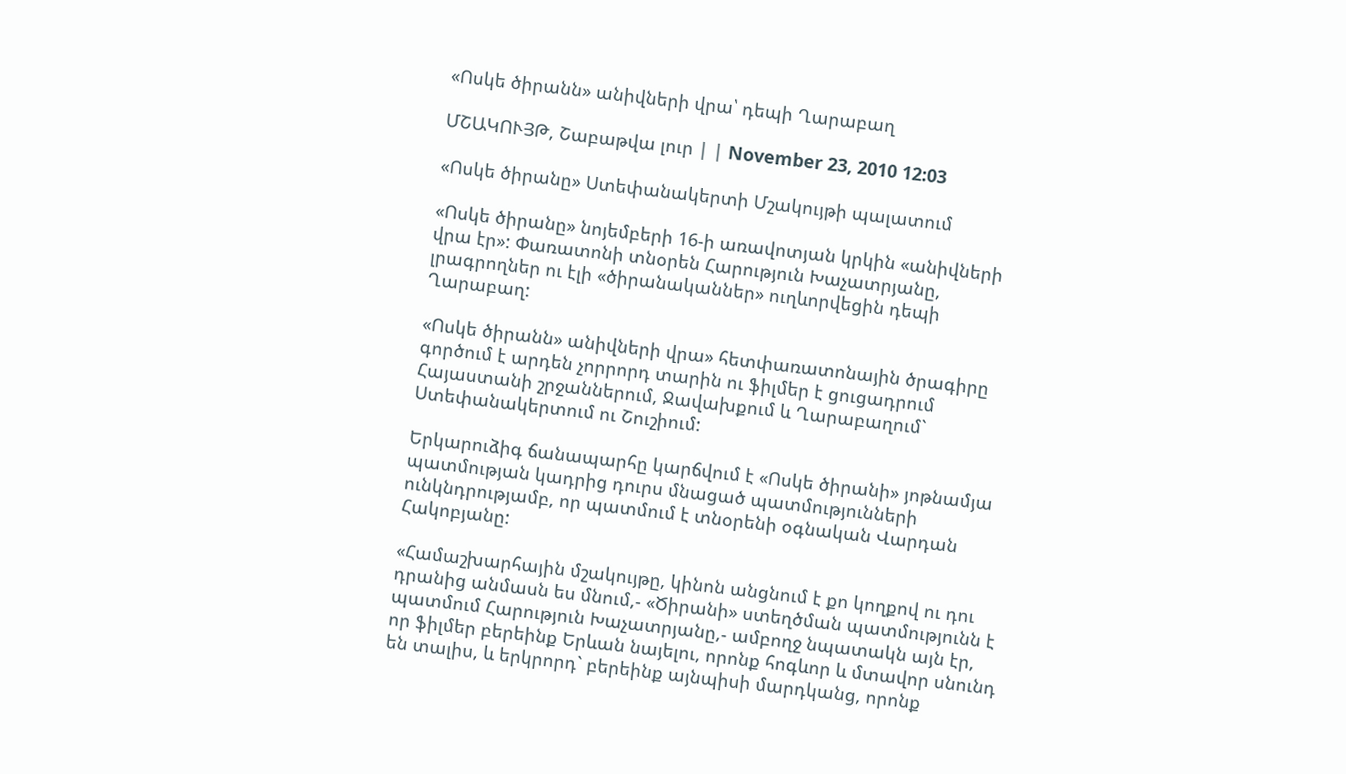«Ոսկե ծիրանն» անիվների վրա՝ դեպի Ղարաբաղ

ՄՇԱԿՈՒՅԹ, Շաբաթվա լուր | | November 23, 2010 12:03

«Ոսկե ծիրանը» Ստեփանակերտի Մշակույթի պալատում

«Ոսկե ծիրանը» նոյեմբերի 16-ի առավոտյան կրկին «անիվների վրա էր»: Փառատոնի տնօրեն Հարություն Խաչատրյանը, լրագրողներ ու էլի «ծիրանականներ» ուղևորվեցին դեպի Ղարաբաղ:

«Ոսկե ծիրանն» անիվների վրա» հետփառատոնային ծրագիրը գործում է արդեն չորրորդ տարին ու ֆիլմեր է ցուցադրում Հայաստանի շրջաններում, Ջավախքում և Ղարաբաղում` Ստեփանակերտում ու Շուշիում:

Երկարուձիգ ճանապարհը կարճվում է «Ոսկե ծիրանի» յոթնամյա պատմության կադրից դուրս մնացած պատմությունների ունկնդրությամբ, որ պատմում է տնօրենի օգնական Վարդան Հակոբյանը:

«Համաշխարհային մշակույթը, կինոն անցնում է քո կողքով ու դու դրանից անմասն ես մնում,- «Ծիրանի» ստեղծման պատմությունն է պատմում Հարություն Խաչատրյանը,- ամբողջ նպատակն այն էր, որ ֆիլմեր բերեինք Երևան նայելու, որոնք հոգևոր և մտավոր սնունդ են տալիս, և երկրորդ` բերեինք այնպիսի մարդկանց, որոնք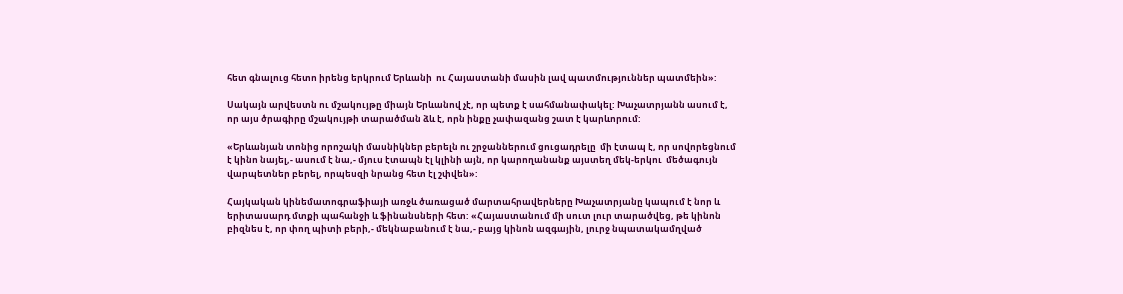հետ գնալուց հետո իրենց երկրում Երևանի  ու Հայաստանի մասին լավ պատմություններ պատմեին»:

Սակայն արվեստն ու մշակույթը միայն Երևանով չէ, որ պետք է սահմանափակել: Խաչատրյանն ասում է, որ այս ծրագիրը մշակույթի տարածման ձև է, որն ինքը չափազանց շատ է կարևորում:

«Երևանյան տոնից որոշակի մասնիկներ բերելն ու շրջաններում ցուցադրելը  մի էտապ է, որ սովորեցնում է կինո նայել,- ասում է նա,- մյուս էտապն էլ կլինի այն, որ կարողանանք այստեղ մեկ-երկու  մեծագույն  վարպետներ բերել, որպեսզի նրանց հետ էլ շփվեն»:

Հայկական կինեմատոգրաֆիայի առջև ծառացած մարտահրավերները Խաչատրյանը կապում է նոր և երիտասարդ մտքի պահանջի և ֆինանսների հետ: «Հայաստանում մի սուտ լուր տարածվեց, թե կինոն բիզնես է, որ փող պիտի բերի,- մեկնաբանում է նա,- բայց կինոն ազգային, լուրջ նպատակամղված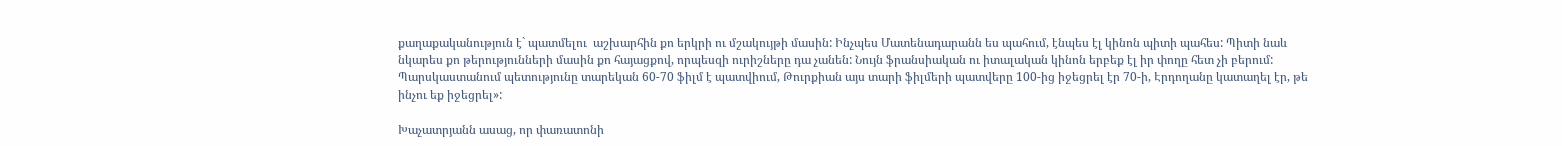քաղաքականություն է` պատմելու  աշխարհին քո երկրի ու մշակույթի մասին: Ինչպես Մատենադարանն ես պահում, էնպես էլ կինոն պիտի պահես: Պիտի նաև նկարես քո թերությունների մասին քո հայացքով, որպեսզի ուրիշները դա չանեն: Նույն ֆրանսիական ու իտալական կինոն երբեք էլ իր փողը հետ չի բերում: Պարսկաստանում պետությունը տարեկան 60-70 ֆիլմ է պատվիում, Թուրքիան այս տարի ֆիլմերի պատվերը 100-ից իջեցրել էր 70-ի, Էրդողանը կատաղել էր, թե ինչու եք իջեցրել»:

Խաչատրյանն ասաց, որ փառատոնի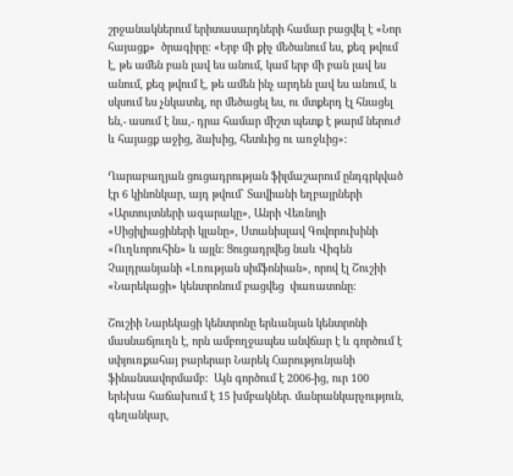շրջանակներում երիտասարդների համար բացվել է «Նոր հայացք»  ծրագիրը: «Երբ մի քիչ մեծանում ես, քեզ թվում է, թե ամեն բան լավ ես անում, կամ երբ մի բան լավ ես անում, քեզ թվում է, թե ամեն ինչ արդեն լավ ես անում, և սկսում ես չնկատել, որ մեծացել ես, ու մտքերդ էլ հնացել են,- ասում է նա,- դրա համար միշտ պետք է թարմ ներուժ և հայացք աջից, ձախից, հետևից ու առջևից»:

Ղարաբաղյան ցուցադրության ֆիլմաշարում ընդգրկված էր 6 կինոնկար, այդ թվում` Տավիանի եղբայրների «Արտույտների ագարակը», Անրի Վեռնոյի «Սիցիլիացիների կլանը», Ստանիսլավ Գովորուխինի «Ուղևորուհին» և այլն: Ցուցադրվեց նաև Վիգեն Չալդրանյանի «Լռության սիմֆոնիան», որով էլ Շուշիի «Նարեկացի» կենտրոնում բացվեց  փառատոնը:

Շուշիի Նարեկացի կենտրոնը երևանյան կենտրոնի մասնաճյուղն է, որն ամբողջապես անվճար է և գործում է սփյուռքահայ բարերար Նարեկ Հարությունյանի ֆինանսավորմամբ:  Այն գործում է 2006-ից, ուր 100 երեխա հաճախում է 15 խմբակներ. մանրանկարչություն, գեղանկար,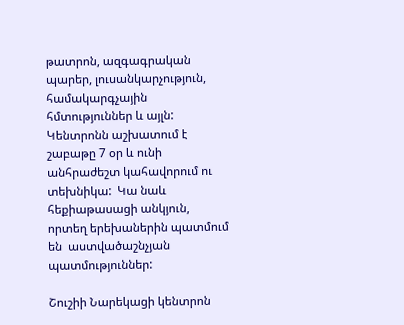թատրոն, ազգագրական պարեր, լուսանկարչություն, համակարգչային հմտություններ և այլն: Կենտրոնն աշխատում է շաբաթը 7 օր և ունի անհրաժեշտ կահավորում ու տեխնիկա:  Կա նաև հեքիաթասացի անկյուն, որտեղ երեխաներին պատմում են  աստվածաշնչյան պատմություններ:

Շուշիի Նարեկացի կենտրոն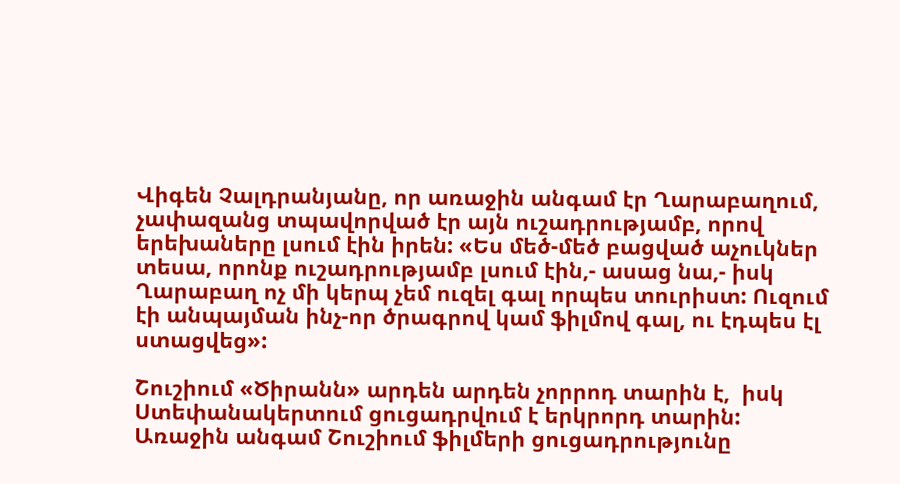Վիգեն Չալդրանյանը, որ առաջին անգամ էր Ղարաբաղում, չափազանց տպավորված էր այն ուշադրությամբ, որով երեխաները լսում էին իրեն: «Ես մեծ-մեծ բացված աչուկներ տեսա, որոնք ուշադրությամբ լսում էին,- ասաց նա,- իսկ Ղարաբաղ ոչ մի կերպ չեմ ուզել գալ որպես տուրիստ: Ուզում էի անպայման ինչ-որ ծրագրով կամ ֆիլմով գալ, ու էդպես էլ ստացվեց»:

Շուշիում «Ծիրանն» արդեն արդեն չորրոդ տարին է,  իսկ Ստեփանակերտում ցուցադրվում է երկրորդ տարին: Առաջին անգամ Շուշիում ֆիլմերի ցուցադրությունը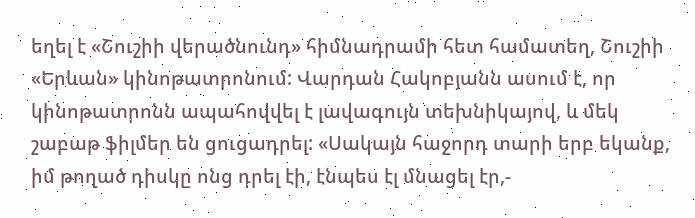եղել է «Շուշիի վերածնունդ» հիմնադրամի հետ համատեղ, Շուշիի «Երևան» կինոթատրոնում: Վարդան Հակոբյանն ասում է, որ կինոթատրոնն ապահովվել է լավագույն տեխնիկայով, և մեկ շաբաթ ֆիլմեր են ցուցադրել: «Սակայն հաջորդ տարի երբ եկանք, իմ թողած դիսկը ոնց դրել էի, էնպես էլ մնացել էր,-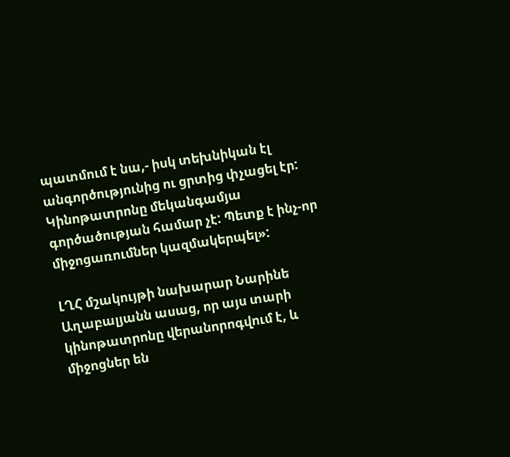պատմում է նա,- իսկ տեխնիկան էլ անգործությունից ու ցրտից փչացել էր: Կինոթատրոնը մեկանգամյա գործածության համար չէ: Պետք է ինչ-որ միջոցառումներ կազմակերպել»:

ԼՂՀ մշակույթի նախարար Նարինե Աղաբալյանն ասաց, որ այս տարի կինոթատրոնը վերանորոգվում է, և միջոցներ են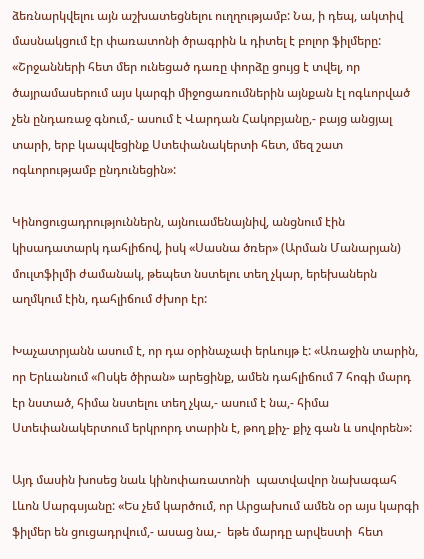ձեռնարկվելու այն աշխատեցնելու ուղղությամբ: Նա, ի դեպ, ակտիվ մասնակցում էր փառատոնի ծրագրին և դիտել է բոլոր ֆիլմերը: «Շրջանների հետ մեր ունեցած դառը փորձը ցույց է տվել, որ ծայրամասերում այս կարգի միջոցառումներին այնքան էլ ոգևորված չեն ընդառաջ գնում,- ասում է Վարդան Հակոբյանը,- բայց անցյալ տարի, երբ կապվեցինք Ստեփանակերտի հետ, մեզ շատ ոգևորությամբ ընդունեցին»:

Կինոցուցադրություններն, այնուամենայնիվ, անցնում էին կիսադատարկ դահլիճով, իսկ «Սասնա ծռեր» (Արման Մանարյան) մուլտֆիլմի ժամանակ, թեպետ նստելու տեղ չկար, երեխաներն աղմկում էին, դահլիճում ժխոր էր:

Խաչատրյանն ասում է, որ դա օրինաչափ երևույթ է: «Առաջին տարին, որ Երևանում «Ոսկե ծիրան» արեցինք, ամեն դահլիճում 7 հոգի մարդ էր նստած, հիմա նստելու տեղ չկա,- ասում է նա,- հիմա Ստեփանակերտում երկրորդ տարին է, թող քիչ- քիչ գան և սովորեն»:

Այդ մասին խոսեց նաև կինոփառատոնի  պատվավոր նախագահ Լևոն Սարգսյանը: «Ես չեմ կարծում, որ Արցախում ամեն օր այս կարգի ֆիլմեր են ցուցադրվում,- ասաց նա,-  եթե մարդը արվեստի  հետ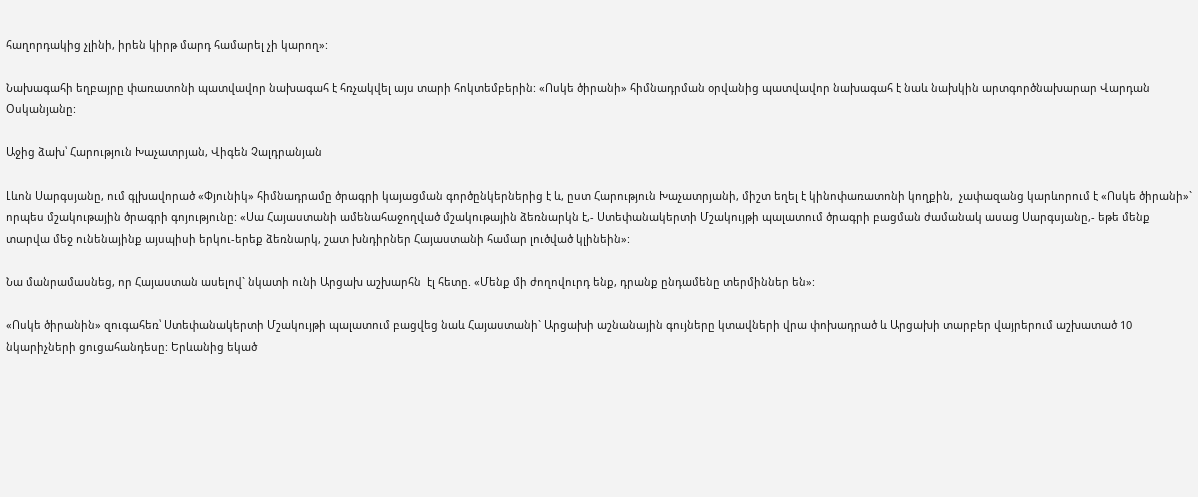հաղորդակից չլինի, իրեն կիրթ մարդ համարել չի կարող»:

Նախագահի եղբայրը փառատոնի պատվավոր նախագահ է հռչակվել այս տարի հոկտեմբերին: «Ոսկե ծիրանի» հիմնադրման օրվանից պատվավոր նախագահ է նաև նախկին արտգործնախարար Վարդան Օսկանյանը:

Աջից ձախ՝ Հարություն Խաչատրյան, Վիգեն Չալդրանյան

Լևոն Սարգսյանը, ում գլխավորած «Փյունիկ» հիմնադրամը ծրագրի կայացման գործընկերներից է և, ըստ Հարություն Խաչատրյանի, միշտ եղել է կինոփառատոնի կողքին,  չափազանց կարևորում է «Ոսկե ծիրանի»` որպես մշակութային ծրագրի գոյությունը: «Սա Հայաստանի ամենահաջողված մշակութային ձեռնարկն է,- Ստեփանակերտի Մշակույթի պալատում ծրագրի բացման ժամանակ ասաց Սարգսյանը,- եթե մենք տարվա մեջ ունենայինք այսպիսի երկու-երեք ձեռնարկ, շատ խնդիրներ Հայաստանի համար լուծված կլինեին»:

Նա մանրամասնեց, որ Հայաստան ասելով` նկատի ունի Արցախ աշխարհն  էլ հետը. «Մենք մի ժողովուրդ ենք, դրանք ընդամենը տերմիններ են»:

«Ոսկե ծիրանին» զուգահեռ՝ Ստեփանակերտի Մշակույթի պալատում բացվեց նաև Հայաստանի` Արցախի աշնանային գույները կտավների վրա փոխադրած և Արցախի տարբեր վայրերում աշխատած 10 նկարիչների ցուցահանդեսը: Երևանից եկած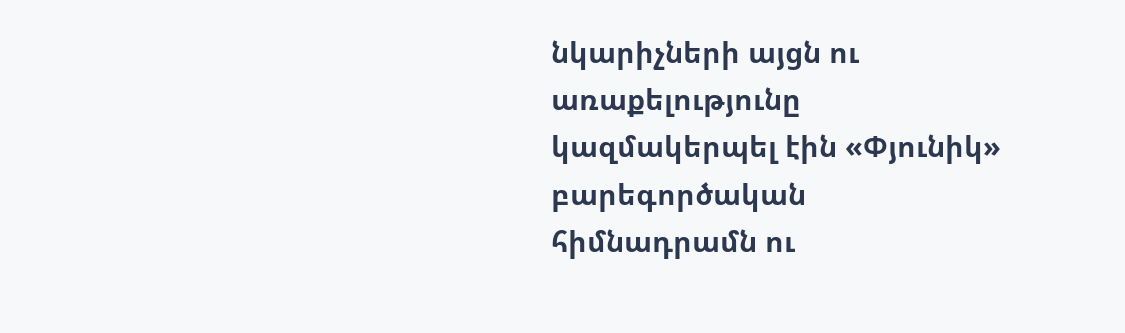նկարիչների այցն ու առաքելությունը  կազմակերպել էին «Փյունիկ» բարեգործական հիմնադրամն ու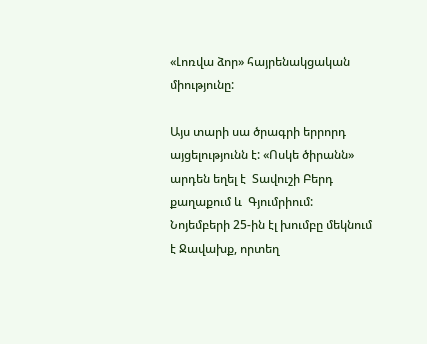«Լոռվա ձոր» հայրենակցական միությունը:

Այս տարի սա ծրագրի երրորդ այցելությունն է: «Ոսկե ծիրանն» արդեն եղել է  Տավուշի Բերդ քաղաքում և  Գյումրիում: Նոյեմբերի 25-ին էլ խումբը մեկնում է Ջավախք, որտեղ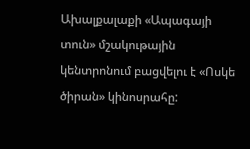Ախալքալաքի «Ապագայի տուն» մշակութային կենտրոնում բացվելու է «Ոսկե ծիրան» կինոսրահը: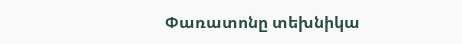Փառատոնը տեխնիկա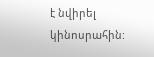է նվիրել կինոսրահին: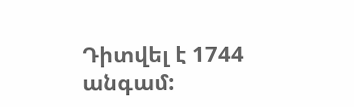Դիտվել է 1744 անգամ: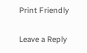Print Friendly

Leave a Reply